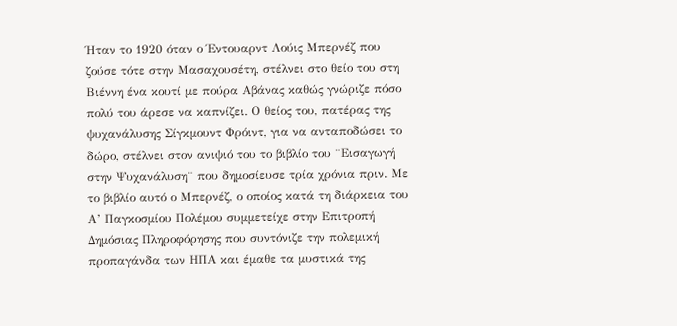Ήταν το 1920 όταν ο Έντουαρντ Λούις Μπερνέζ που ζούσε τότε στην Μασαχουσέτη, στέλνει στο θείο του στη Βιέννη ένα κουτί με πούρα Αβάνας καθώς γνώριζε πόσο πολύ του άρεσε να καπνίζει. Ο θείος του, πατέρας της ψυχανάλυσης Σίγκμουντ Φρόιντ, για να ανταποδώσει το δώρο, στέλνει στον ανιψιό του το βιβλίο του ¨Εισαγωγή στην Ψυχανάλυση¨ που δημοσίευσε τρία χρόνια πριν. Με το βιβλίο αυτό ο Μπερνέζ, ο οποίος κατά τη διάρκεια του Α’ Παγκοσμίου Πολέμου συμμετείχε στην Επιτροπή Δημόσιας Πληροφόρησης που συντόνιζε την πολεμική προπαγάνδα των ΗΠΑ και έμαθε τα μυστικά της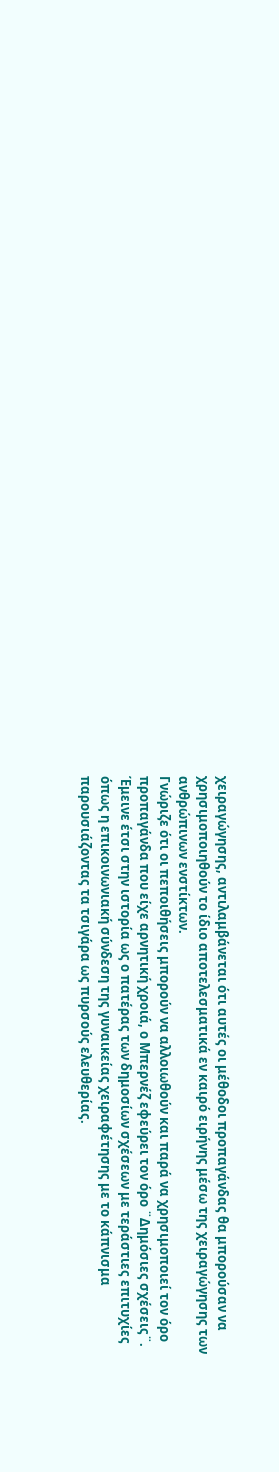χειραγώγησης, αντιλαμβάνεται ότι αυτές οι μέθοδοι προπαγάνδας θα μπορούσαν να χρησιμοποιηθούν το ίδιο αποτελεσματικά εν καιρό ειρήνης μέσω της χειραγώγησης των ανθρώπινων ενστίκτων.
Γνώριζε ότι οι πεποιθήσεις μπορούν να αλλοιωθούν και παρά να χρησιμοποιεί τον όρο προπαγάνδα που είχε αρνητική χροιά, ο Μπερνέζ εφεύρει τον όρο ¨Δημόσιες σχέσεις¨. Έμεινε έτσι στην ιστορία ως ο πατέρας των δημοσίων σχέσεων με τεράστιες επιτυχίες όπως η επικοινωνιακή σύνδεση της γυναικείας χειραφέτησης με το κάπνισμα παρουσιάζοντας τα τσιγάρα ως πυρσούς ελευθερίας.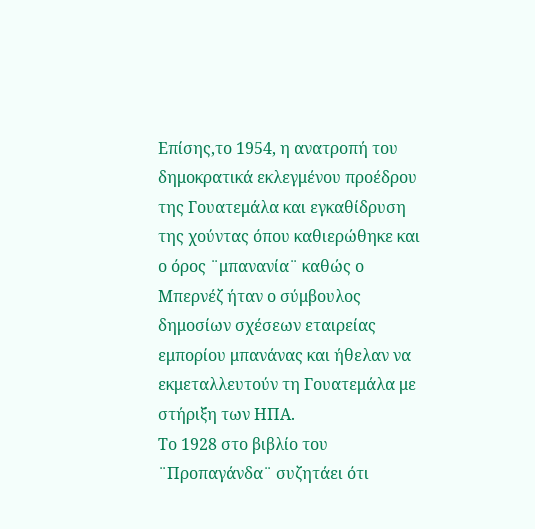Επίσης,το 1954, η ανατροπή του δημοκρατικά εκλεγμένου προέδρου της Γουατεμάλα και εγκαθίδρυση της χούντας όπου καθιερώθηκε και ο όρος ¨μπανανία¨ καθώς ο Μπερνέζ ήταν ο σύμβουλος δημοσίων σχέσεων εταιρείας εμπορίου μπανάνας και ήθελαν να εκμεταλλευτούν τη Γουατεμάλα με στήριξη των ΗΠΑ.
Το 1928 στο βιβλίο του ¨Προπαγάνδα¨ συζητάει ότι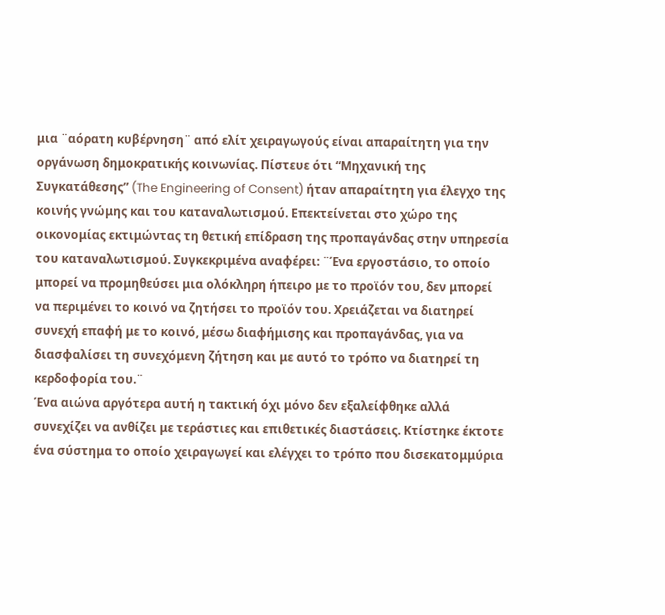μια ¨αόρατη κυβέρνηση¨ από ελίτ χειραγωγούς είναι απαραίτητη για την οργάνωση δημοκρατικής κοινωνίας. Πίστευε ότι “Μηχανική της Συγκατάθεσης” (The Engineering of Consent) ήταν απαραίτητη για έλεγχο της κοινής γνώμης και του καταναλωτισμού. Επεκτείνεται στο χώρο της οικονομίας εκτιμώντας τη θετική επίδραση της προπαγάνδας στην υπηρεσία του καταναλωτισμού. Συγκεκριμένα αναφέρει: ¨Ένα εργοστάσιο, το οποίο μπορεί να προμηθεύσει μια ολόκληρη ήπειρο με το προϊόν του, δεν μπορεί να περιμένει το κοινό να ζητήσει το προϊόν του. Χρειάζεται να διατηρεί συνεχή επαφή με το κοινό, μέσω διαφήμισης και προπαγάνδας, για να διασφαλίσει τη συνεχόμενη ζήτηση και με αυτό το τρόπο να διατηρεί τη κερδοφορία του.¨
Ένα αιώνα αργότερα αυτή η τακτική όχι μόνο δεν εξαλείφθηκε αλλά συνεχίζει να ανθίζει με τεράστιες και επιθετικές διαστάσεις. Κτίστηκε έκτοτε ένα σύστημα το οποίο χειραγωγεί και ελέγχει το τρόπο που δισεκατομμύρια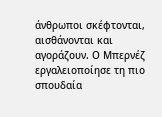άνθρωποι σκέφτονται, αισθάνονται και αγοράζουν. Ο Μπερνέζ εργαλειοποίησε τη πιο σπουδαία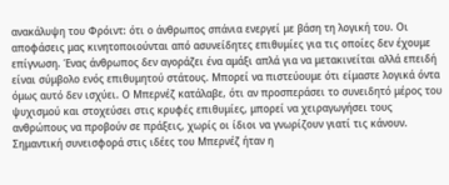ανακάλυψη του Φρόιντ: ότι ο άνθρωπος σπάνια ενεργεί με βάση τη λογική του. Οι αποφάσεις μας κινητοποιούνται από ασυνείδητες επιθυμίες για τις οποίες δεν έχουμε επίγνωση. Ένας άνθρωπος δεν αγοράζει ένα αμάξι απλά για να μετακινείται αλλά επειδή είναι σύμβολο ενός επιθυμητού στάτους. Μπορεί να πιστεύουμε ότι είμαστε λογικά όντα όμως αυτό δεν ισχύει. Ο Μπερνέζ κατάλαβε, ότι αν προσπεράσει το συνειδητό μέρος του ψυχισμού και στοχεύσει στις κρυφές επιθυμίες, μπορεί να χειραγωγήσει τους ανθρώπους να προβούν σε πράξεις, χωρίς οι ίδιοι να γνωρίζουν γιατί τις κάνουν.
Σημαντική συνεισφορά στις ιδέες του Μπερνέζ ήταν η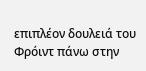επιπλέον δουλειά του Φρόιντ πάνω στην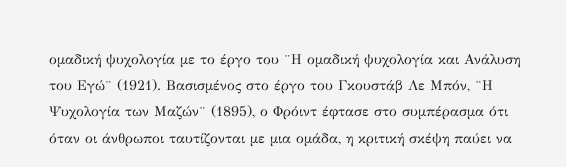ομαδική ψυχολογία με το έργο του ¨Η ομαδική ψυχολογία και Ανάλυση του Εγώ¨ (1921). Βασισμένος στο έργο του Γκουστάβ Λε Μπόν, ¨Η Ψυχολογία των Μαζών¨ (1895), ο Φρόιντ έφτασε στο συμπέρασμα ότι όταν οι άνθρωποι ταυτίζονται με μια ομάδα, η κριτική σκέψη παύει να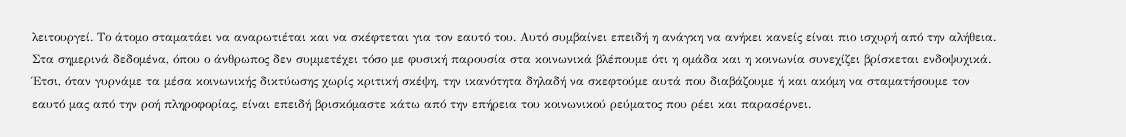λειτουργεί. Το άτομο σταματάει να αναρωτιέται και να σκέφτεται για τον εαυτό του. Αυτό συμβαίνει επειδή η ανάγκη να ανήκει κανείς είναι πιο ισχυρή από την αλήθεια. Στα σημερινά δεδομένα, όπου ο άνθρωπος δεν συμμετέχει τόσο με φυσική παρουσία στα κοινωνικά βλέπουμε ότι η ομάδα και η κοινωνία συνεχίζει βρίσκεται ενδοψυχικά. Έτσι, όταν γυρνάμε τα μέσα κοινωνικής δικτύωσης χωρίς κριτική σκέψη, την ικανότητα δηλαδή να σκεφτούμε αυτά που διαβάζουμε ή και ακόμη να σταματήσουμε τον εαυτό μας από την ροή πληροφορίας, είναι επειδή βρισκόμαστε κάτω από την επήρεια του κοινωνικού ρεύματος που ρέει και παρασέρνει.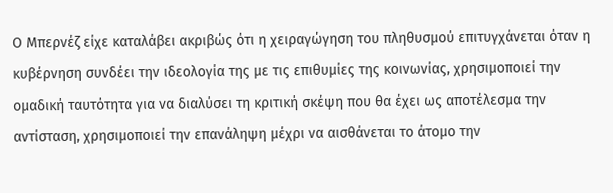Ο Μπερνέζ είχε καταλάβει ακριβώς ότι η χειραγώγηση του πληθυσμού επιτυγχάνεται όταν η κυβέρνηση συνδέει την ιδεολογία της με τις επιθυμίες της κοινωνίας, χρησιμοποιεί την ομαδική ταυτότητα για να διαλύσει τη κριτική σκέψη που θα έχει ως αποτέλεσμα την αντίσταση, χρησιμοποιεί την επανάληψη μέχρι να αισθάνεται το άτομο την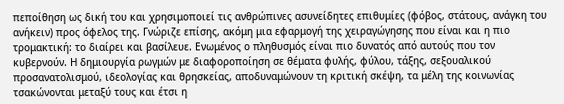πεποίθηση ως δική του και χρησιμοποιεί τις ανθρώπινες ασυνείδητες επιθυμίες (φόβος, στάτους, ανάγκη του ανήκειν) προς όφελος της. Γνώριζε επίσης, ακόμη μια εφαρμογή της χειραγώγησης που είναι και η πιο τρομακτική: το διαίρει και βασίλευε. Ενωμένος ο πληθυσμός είναι πιο δυνατός από αυτούς που τον κυβερνούν. Η δημιουργία ρωγμών με διαφοροποίηση σε θέματα φυλής, φύλου, τάξης, σεξουαλικού προσανατολισμού, ιδεολογίας και θρησκείας, αποδυναμώνουν τη κριτική σκέψη, τα μέλη της κοινωνίας τσακώνονται μεταξύ τους και έτσι η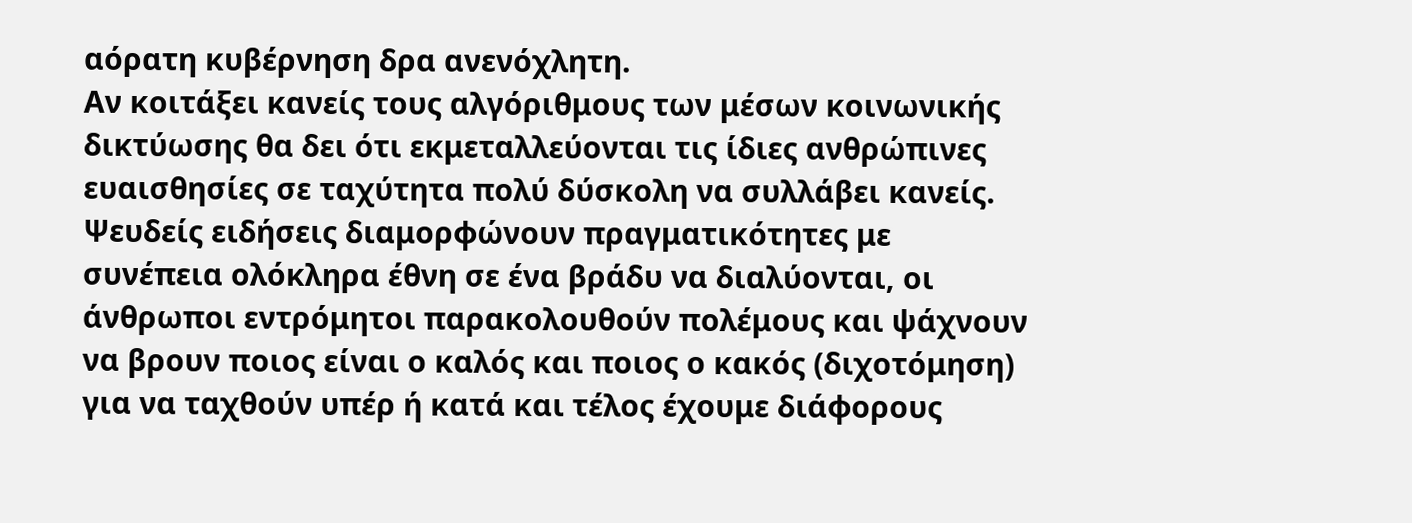αόρατη κυβέρνηση δρα ανενόχλητη.
Αν κοιτάξει κανείς τους αλγόριθμους των μέσων κοινωνικής δικτύωσης θα δει ότι εκμεταλλεύονται τις ίδιες ανθρώπινες ευαισθησίες σε ταχύτητα πολύ δύσκολη να συλλάβει κανείς. Ψευδείς ειδήσεις διαμορφώνουν πραγματικότητες με συνέπεια ολόκληρα έθνη σε ένα βράδυ να διαλύονται, οι άνθρωποι εντρόμητοι παρακολουθούν πολέμους και ψάχνουν να βρουν ποιος είναι ο καλός και ποιος ο κακός (διχοτόμηση) για να ταχθούν υπέρ ή κατά και τέλος έχουμε διάφορους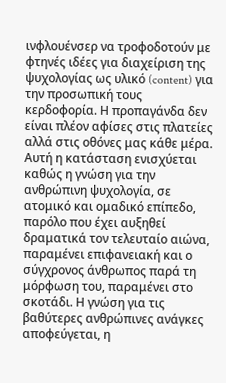ινφλουένσερ να τροφοδοτούν με φτηνές ιδέες για διαχείριση της ψυχολογίας ως υλικό (content) για την προσωπική τους κερδοφορία. Η προπαγάνδα δεν είναι πλέον αφίσες στις πλατείες αλλά στις οθόνες μας κάθε μέρα.
Αυτή η κατάσταση ενισχύεται καθώς η γνώση για την ανθρώπινη ψυχολογία, σε ατομικό και ομαδικό επίπεδο, παρόλο που έχει αυξηθεί δραματικά τον τελευταίο αιώνα, παραμένει επιφανειακή και ο σύγχρονος άνθρωπος παρά τη μόρφωση του, παραμένει στο σκοτάδι. Η γνώση για τις βαθύτερες ανθρώπινες ανάγκες αποφεύγεται, η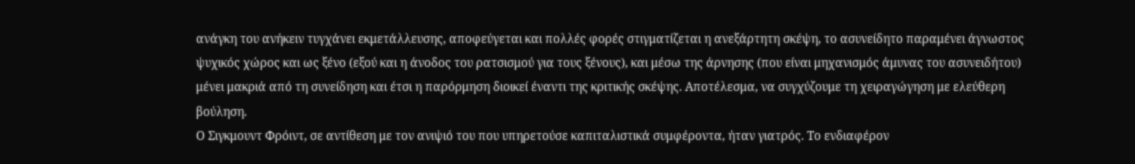ανάγκη του ανήκειν τυγχάνει εκμετάλλευσης, αποφεύγεται και πολλές φορές στιγματίζεται η ανεξάρτητη σκέψη, το ασυνείδητο παραμένει άγνωστος ψυχικός χώρος και ως ξένο (εξού και η άνοδος του ρατσισμού για τους ξένους), και μέσω της άρνησης (που είναι μηχανισμός άμυνας του ασυνειδήτου) μένει μακριά από τη συνείδηση και έτσι η παρόρμηση διοικεί έναντι της κριτικής σκέψης. Αποτέλεσμα, να συγχύζουμε τη χειραγώγηση με ελεύθερη βούληση.
Ο Σιγκμουντ Φρόιντ, σε αντίθεση με τον ανιψιό του που υπηρετούσε καπιταλιστικά συμφέροντα, ήταν γιατρός. Το ενδιαφέρον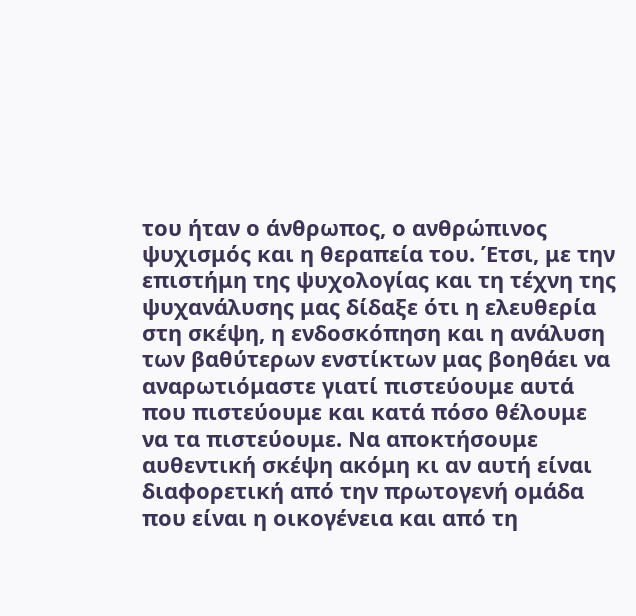του ήταν ο άνθρωπος, ο ανθρώπινος ψυχισμός και η θεραπεία του. Έτσι, με την επιστήμη της ψυχολογίας και τη τέχνη της ψυχανάλυσης μας δίδαξε ότι η ελευθερία στη σκέψη, η ενδοσκόπηση και η ανάλυση των βαθύτερων ενστίκτων μας βοηθάει να αναρωτιόμαστε γιατί πιστεύουμε αυτά που πιστεύουμε και κατά πόσο θέλουμε να τα πιστεύουμε. Να αποκτήσουμε αυθεντική σκέψη ακόμη κι αν αυτή είναι διαφορετική από την πρωτογενή ομάδα που είναι η οικογένεια και από τη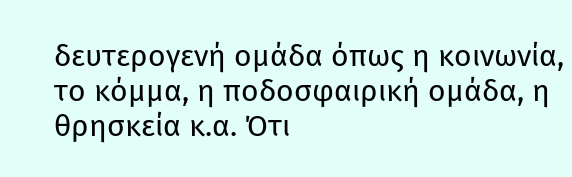δευτερογενή ομάδα όπως η κοινωνία, το κόμμα, η ποδοσφαιρική ομάδα, η θρησκεία κ.α. Ότι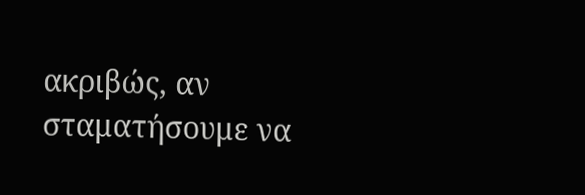ακριβώς, αν σταματήσουμε να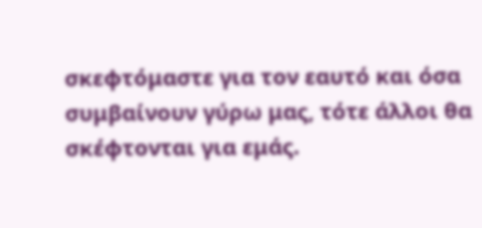σκεφτόμαστε για τον εαυτό και όσα συμβαίνουν γύρω μας, τότε άλλοι θα σκέφτονται για εμάς.